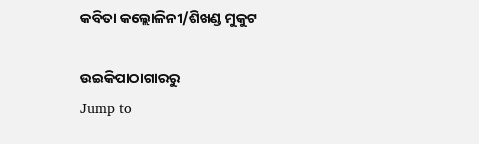କବିତା କଲ୍ଲୋଳିନୀ/ଶିଖଣ୍ଡ ମୁକୁଟ

ଉଇକିପାଠାଗାର‌ରୁ
Jump to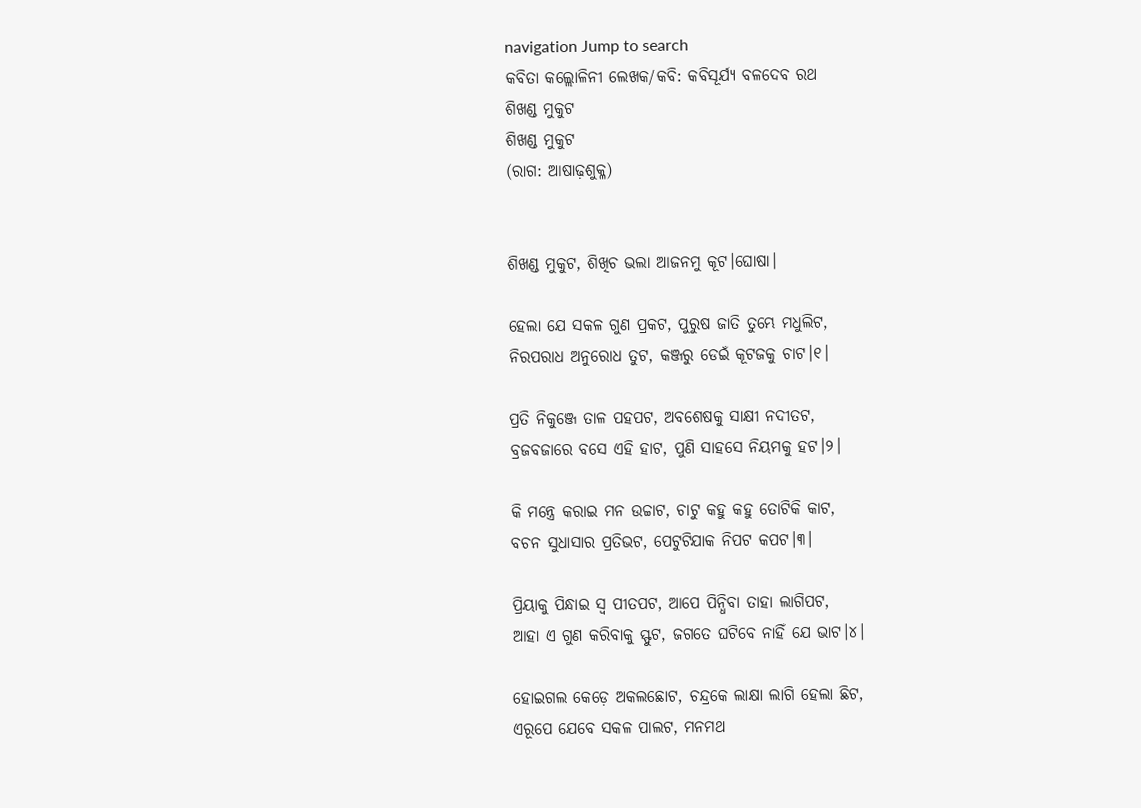navigation Jump to search
କବିତା କଲ୍ଲୋଳିନୀ ଲେଖକ/କବି: କବିସୂର୍ଯ୍ୟ ବଳଦେବ ରଥ
ଶିଖଣ୍ଡ ମୁକୁଟ
ଶିଖଣ୍ଡ ମୁକୁଟ
(ରାଗ: ଆଷାଢ଼ଶୁକ୍ଳ)


ଶିଖଣ୍ଡ ମୁକୁଟ, ଶିଖିଚ ଭଲା ଆଜନମୁ କୂଟ।ଘୋଷା।

ହେଲା ଯେ ସକଳ ଗୁଣ ପ୍ରକଟ, ପୁରୁଷ ଜାତି ତୁମ୍ଭେ ମଧୁଲିଟ,
ନିରପରାଧ ଅନୁରୋଧ ତୁଟ, କଞ୍ଜରୁ ଡେଇଁ କୂଟଜକୁ ଚାଟ।୧।

ପ୍ରତି ନିକୁଞ୍ଜେ ତାଳ ପହପଟ, ଅବଶେଷକୁ ସାକ୍ଷୀ ନଦୀତଟ,
ବ୍ରଜବଜାରେ ବସେ ଏହି ହାଟ, ପୁଣି ସାହସେ ନିୟମକୁ ହଟ।୨।

କି ମନ୍ତ୍ରେ କରାଇ ମନ ଉଚ୍ଚାଟ, ଚାଟୁ କହୁ କହୁ ତୋଟିକି କାଟ,
ବଚନ ସୁଧାସାର ପ୍ରତିଭଟ, ପେଟୁଟିଯାକ ନିପଟ କପଟ।୩।

ପ୍ରିୟାକୁ ପିନ୍ଧାଇ ସ୍ୱ ପୀତପଟ, ଆପେ ପିନ୍ଧିବା ତାହା ଲାଗିପଟ,
ଆହା ଏ ଗୁଣ କରିବାକୁ ସ୍ଫୁଟ, ଜଗତେ ଘଟିବେ ନାହିଁ ଯେ ଭାଟ।୪।

ହୋଇଗଲ କେଡ଼େ ଅକଲଛୋଟ, ଚନ୍ଦ୍ରକେ ଲାକ୍ଷା ଲାଗି ହେଲା ଛିଟ,
ଏରୂପେ ଯେବେ ସକଳ ପାଲଟ, ମନମଥ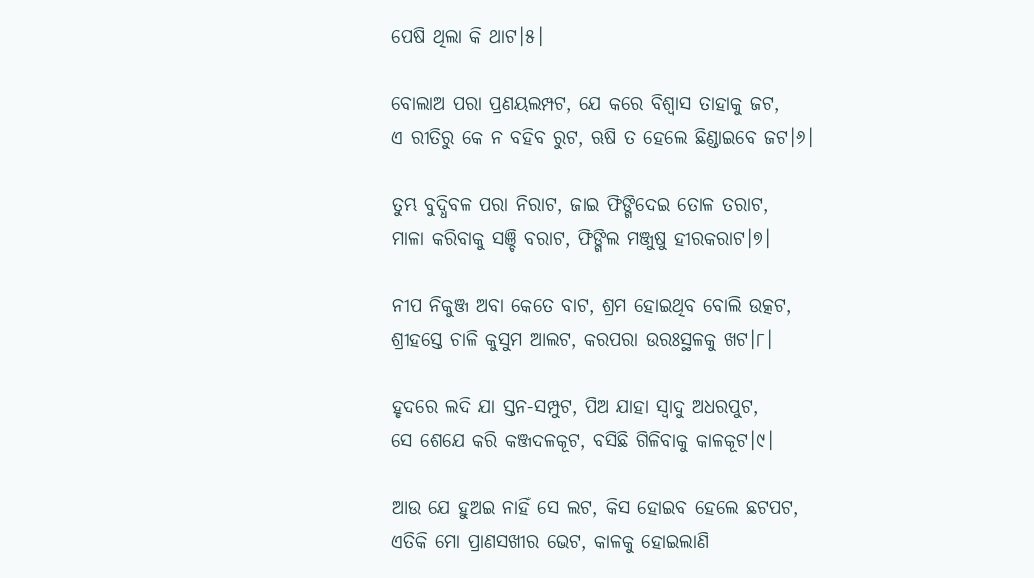ପେଷି ଥିଲା କି ଥାଟ।୫।

ବୋଲାଅ ପରା ପ୍ରଣୟଲମ୍ପଟ, ଯେ କରେ ବିଶ୍ୱାସ ତାହାକୁ ଜଟ,
ଏ ରୀତିରୁ କେ ନ ବହିବ ରୁଟ, ଋଷି ତ ହେଲେ ଛିଣ୍ଡାଇବେ ଜଟ।୬।

ତୁମ୍ଭ ବୁଦ୍ଧିବଳ ପରା ନିରାଟ, ଜାଇ ଫିଙ୍ଗିଦେଇ ତୋଳ ତରାଟ,
ମାଳା କରିବାକୁ ସଞ୍ଚି ବରାଟ, ଫିଙ୍ଗିଲ ମଞ୍ଜୁଷୁ ହୀରକରାଟ।୭।

ନୀପ ନିକୁଞ୍ଜ ଅବା କେତେ ବାଟ, ଶ୍ରମ ହୋଇଥିବ ବୋଲି ଉତ୍କଟ,
ଶ୍ରୀହସ୍ତେ ଚାଳି କୁସୁମ ଆଲଟ, କରପରା ଉରଃସ୍ଥଳକୁ ଖଟ।୮।

ହୃଦରେ ଲଦି ଯା ସ୍ତନ-ସମ୍ପୁଟ, ପିଅ ଯାହା ସ୍ୱାଦୁ ଅଧରପୁଟ,
ସେ ଶେଯେ କରି କଞ୍ଜଦଳକୂଟ, ବସିଛି ଗିଳିବାକୁ କାଳକୂଟ।୯।

ଆଉ ଯେ ହୁଅଇ ନାହିଁ ସେ ଲଟ, କିସ ହୋଇବ ହେଲେ ଛଟପଟ,
ଏତିକି ମୋ ପ୍ରାଣସଖୀର ଭେଟ, କାଳକୁ ହୋଇଲାଣି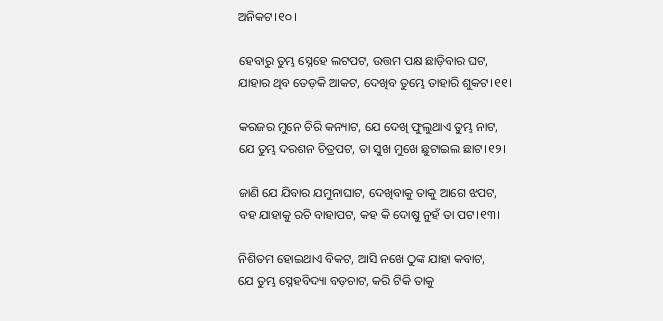ଅନିକଟ।୧୦।

ହେବାରୁ ତୁମ୍ଭ ସ୍ନେହେ ଲଟପଟ, ଉତ୍ତମ ପକ୍ଷ ଛାଡ଼ିବାର ଘଟ,
ଯାହାର ଥିବ ତେଡ଼କି ଆକଟ, ଦେଖିବ ତୁମ୍ଭେ ତାହାରି ଶୁକଟ।୧୧।

କରଜର ମୁନେ ଚିରି କନ୍ୟାଟ, ଯେ ଦେଖି ଫୁଲୁଥାଏ ତୁମ୍ଭ ନାଟ,
ଯେ ତୁମ୍ଭ ଦରଶନ ଚିତ୍ରପଟ, ତା ସୁଖ ମୁଖେ ଛୁଟାଇଲ ଛାଟ।୧୨।

ଜାଣି ଯେ ଯିବାର ଯମୁନାଘାଟ, ଦେଖିବାକୁ ତାକୁ ଆଗେ ଝପଟ,
ବହ ଯାହାକୁ ରଚି ବାହାପଟ, କହ କି ଦୋଷୁ ନୁହଁ ତା ପଟ।୧୩।

ନିଶିତମ ହୋଇଥାଏ ବିକଟ, ଆସି ନଖେ ଠୁଙ୍କ ଯାହା କବାଟ,
ଯେ ତୁମ୍ଭ ସ୍ନେହବିଦ୍ୟା ବଡ଼ଚାଟ, କରି ଟିକି ତାକୁ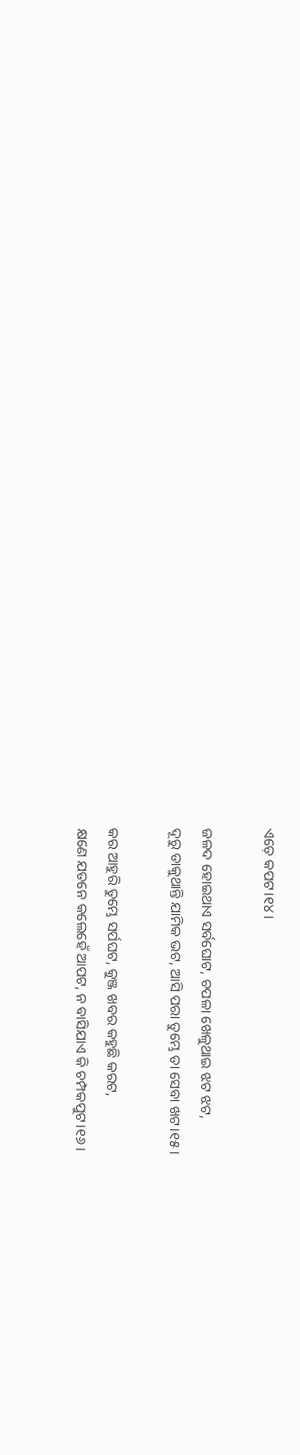ଏଡ଼େ କପଟ।୧୪।

ଜଳଦ ହୋଇଥାଏ ସର୍ବଘୋଟ, ଚପଳା ଖେଳୁଥାଇ ଝଟ ଝଟ,
ଦୂରୁ ଡାକୁଥାନ୍ତି ଯାମିକ ଭଟ, ଆସି ପରା ତୁମ୍ଭେ ତା ସେବା ଖଟ।୧୫।

କର ଆହୁରି ତୁମ୍ଭେ ସର୍ପଘଟ, କୁଞ୍ଜ ଖବର କହୁଛି କରଟ,
କ୍ଷଣେ ଯତନେ କଲେହେଁ ଆପଟ, ନ ବାସିଯାଏ କି ଚମ୍ପକପୁଟ।୧୬।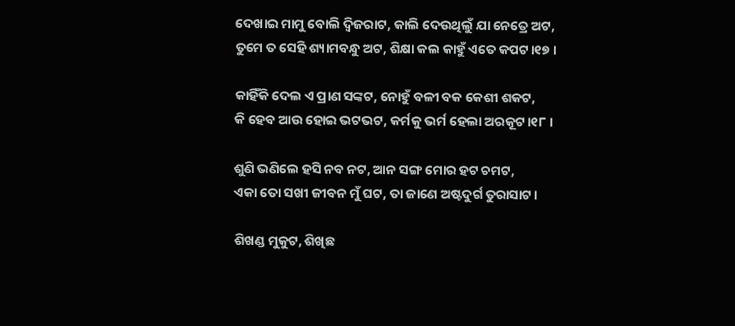ଦେଖାଇ ମାମୁ ବୋଲି ଦ୍ୱିଜରାଟ, କାଲି ଦେଉଥିଲୁଁ ଯା ନେତ୍ରେ ଅଟ,
ତୁମେ ତ ସେହି ଶ୍ୟାମବନ୍ଧୁ ଅଟ, ଶିକ୍ଷା କଲ କାହୁଁ ଏତେ କପଟ।୧୭।

କାହିଁକି ଦେଲ ଏ ପ୍ରାଣ ସଙ୍କଟ, ନୋହୁଁ ବଳୀ ବକ କେଶୀ ଶକଟ,
କି ହେବ ଆଉ ହୋଇ ଭଟଭଟ, କର୍ମକୁ ଭର୍ମ ହେଲା ଅରକୂଟ।୧୮।

ଶୁଣି ଭଣିଲେ ହସି ନବ ନଟ, ଆନ ସଙ୍ଗ ମୋର ହଟ ଚମଟ,
ଏକା ତୋ ସଖୀ ଜୀବନ ମୁଁ ଘଟ, ତା ଜାଣେ ଅଷ୍ଟଦୁର୍ଗ ତୁରାସାଟ।

ଶିଖଣ୍ଡ ମୁକୁଟ, ଶିଖିଛ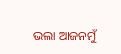ଭଲା ଆଜନମୁଁ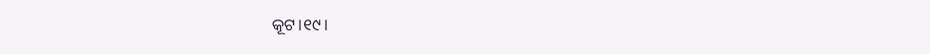କୂଟ।୧୯।